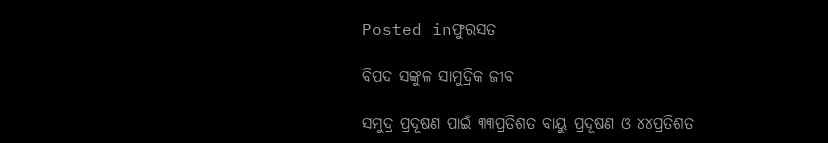Posted inଫୁରସତ

ବିପଦ ସଙ୍କୁଳ ସାମୁଦ୍ରିକ ଜୀବ

ସମୁଦ୍ର ପ୍ରଦୂଷଣ ପାଇଁ ୩୩ପ୍ରତିଶତ ବାୟୁ ପ୍ରଦୂଷଣ ଓ ୪୪ପ୍ରତିଶତ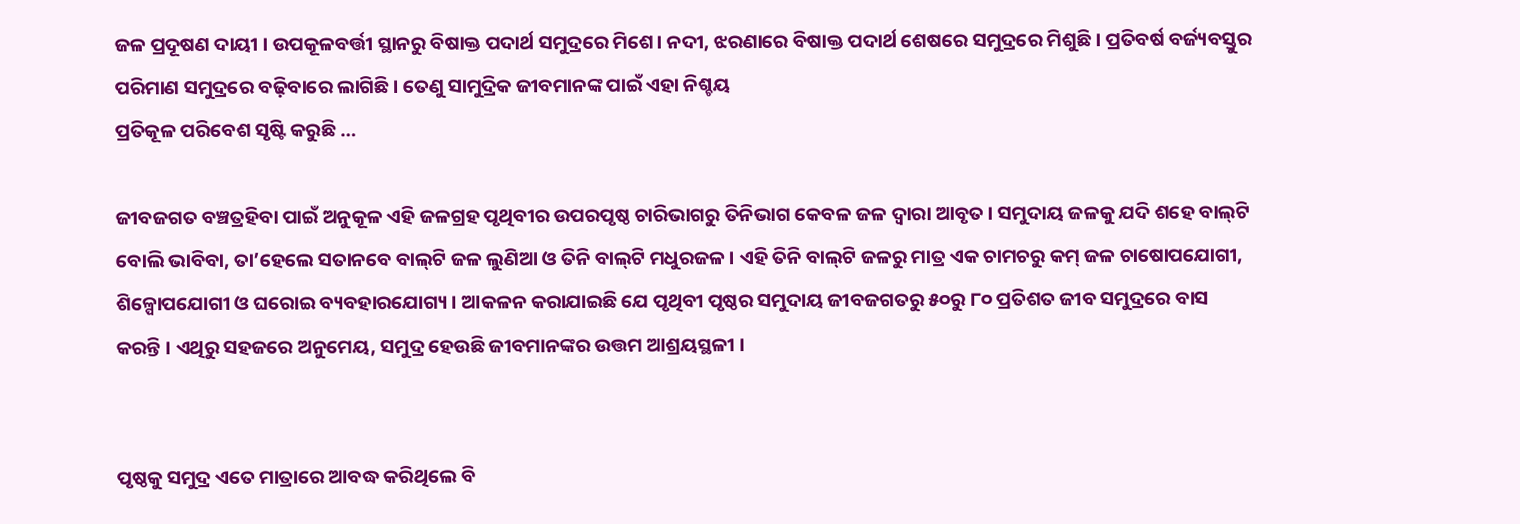ଜଳ ପ୍ରଦୂଷଣ ଦାୟୀ । ଉପକୂଳବର୍ତ୍ତୀ ସ୍ଥାନରୁ ବିଷାକ୍ତ ପଦାର୍ଥ ସମୁଦ୍ରରେ ମିଶେ। ନଦୀ, ଝରଣାରେ ବିଷାକ୍ତ ପଦାର୍ଥ ଶେଷରେ ସମୁଦ୍ରରେ ମିଶୁଛି । ପ୍ରତିବର୍ଷ ବର୍ଜ୍ୟବସ୍ତୁର ପରିମାଣ ସମୁଦ୍ରରେ ବଢ଼ିବାରେ ଲାଗିଛି । ତେଣୁ ସାମୁଦ୍ରିକ ଜୀବମାନଙ୍କ ପାଇଁ ଏହା ନିଶ୍ଚୟ
ପ୍ରତିକୂଳ ପରିବେଶ ସୃଷ୍ଟି କରୁଛି …

ଜୀବଜଗତ ବଞ୍ଚତ୍ରହିବା ପାଇଁ ଅନୁକୂଳ ଏହି ଜଳଗ୍ରହ ପୃଥିବୀର ଉପରପୃଷ୍ଠ ଚାରିଭାଗରୁ ତିନିଭାଗ କେବଳ ଜଳ ଦ୍ୱାରା ଆବୃତ । ସମୁଦାୟ ଜଳକୁ ଯଦି ଶହେ ବାଲ୍‌ଟି ବୋଲି ଭାବିବା, ତା’ହେଲେ ସତାନବେ ବାଲ୍‌ଟି ଜଳ ଲୁଣିଆ ଓ ତିନି ବାଲ୍‌ଟି ମଧୁରଜଳ । ଏହି ତିନି ବାଲ୍‌ଟି ଜଳରୁ ମାତ୍ର ଏକ ଚାମଚରୁ କମ୍‌ ଜଳ ଚାଷୋପଯୋଗୀ, ଶିଳ୍ପୋପଯୋଗୀ ଓ ଘରୋଇ ବ୍ୟବହାରଯୋଗ୍ୟ । ଆକଳନ କରାଯାଇଛି ଯେ ପୃଥିବୀ ପୃଷ୍ଠର ସମୁଦାୟ ଜୀବଜଗତରୁ ୫୦ରୁ ୮୦ ପ୍ରତିଶତ ଜୀବ ସମୁଦ୍ରରେ ବାସ କରନ୍ତି । ଏଥିରୁ ସହଜରେ ଅନୁମେୟ, ସମୁଦ୍ର ହେଉଛି ଜୀବମାନଙ୍କର ଉତ୍ତମ ଆଶ୍ରୟସ୍ଥଳୀ ।


ପୃଷ୍ଠକୁ ସମୁଦ୍ର ଏତେ ମାତ୍ରାରେ ଆବଦ୍ଧ କରିଥିଲେ ବି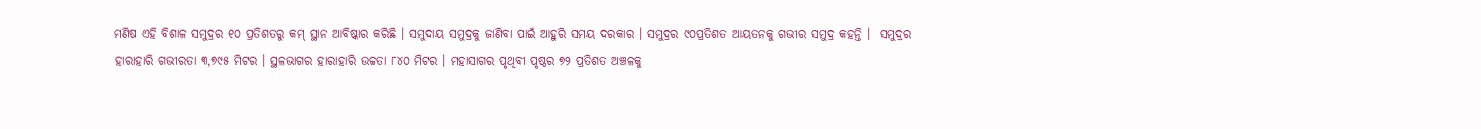ମଣିଷ ଏହି ବିଶାଳ ସମୁଦ୍ରର ୧୦ ପ୍ରତିଶତରୁ କମ୍‌ ସ୍ଥାନ ଆବିଷ୍କାର କରିଛି । ସମୁଦାୟ ସମୁଦ୍ରକୁ ଜାଣିବା ପାଇଁ ଆହୁରି ସମୟ ଦରକାର । ସମୁଦ୍ରର ୯୦ପ୍ରତିଶତ ଆୟତନକୁ ଗଭୀର ସମୁଦ୍ର କହନ୍ତି ।  ସମୁଦ୍ରର ହାରାହାରି ଗଭୀରତା ୩,୭୯୫ ମିଟର । ସ୍ଥଳଭାଗର ହାରାହାରି ଉଚ୍ଚତା ୮୪୦ ମିଟର । ମହାସାଗର ପୃଥିବୀ ପୃଷ୍ଠର ୭୨ ପ୍ରତିଶତ ଅଞ୍ଚଳକୁ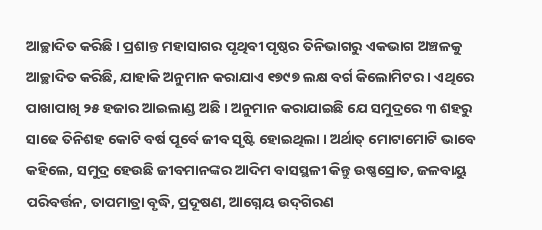ଆଚ୍ଛାଦିତ କରିଛି । ପ୍ରଶାନ୍ତ ମହାସାଗର ପୃଥିବୀ ପୃଷ୍ଠର ତିନିଭାଗରୁ ଏକଭାଗ ଅଞ୍ଚଳକୁ ଆଚ୍ଛାଦିତ କରିଛି, ଯାହାକି ଅନୁମାନ କରାଯାଏ ୧୭୯୭ ଲକ୍ଷ ବର୍ଗ କିଲୋମିଟର । ଏଥିରେ ପାଖାପାଖି ୨୫ ହଜାର ଆଇଲାଣ୍ଡ ଅଛି । ଅନୁମାନ କରାଯାଇଛି ଯେ ସମୁଦ୍ରରେ ୩ ଶହରୁ ସାଢେ ତିନିଶହ କୋଟି ବର୍ଷ ପୂର୍ବେ ଜୀବ ସୃଷ୍ଟି ହୋଇଥିଲା । ଅର୍ଥାତ୍‌ ମୋଟାମୋଟି ଭାବେ କହିଲେ, ସମୁଦ୍ର ହେଉଛି ଜୀବମାନଙ୍କର ଆଦିମ ବାସସ୍ଥଳୀ କିନ୍ତୁ ଉଷ୍ଣସ୍ରୋତ, ଜଳବାୟୁ ପରିବର୍ତ୍ତନ, ତାପମାତ୍ରା ବୃଦ୍ଧି, ପ୍ରଦୂଷଣ, ଆଗ୍ନେୟ ଉଦ୍‌ଗିରଣ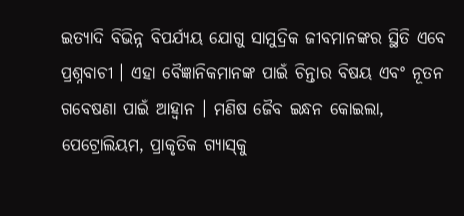ଇତ୍ୟାଦି ବିଭିନ୍ନ ବିପର୍ଯ୍ୟୟ ଯୋଗୁ ସାମୁଦ୍ରିକ ଜୀବମାନଙ୍କର ସ୍ଥିତି ଏବେ ପ୍ରଶ୍ନବାଚୀ । ଏହା ବୈଜ୍ଞାନିକମାନଙ୍କ ପାଇଁ ଚିନ୍ତାର ବିଷୟ ଏବଂ ନୂତନ ଗବେଷଣା ପାଇଁ ଆହ୍ବାନ । ମଣିଷ ଜୈବ ଇନ୍ଧନ କୋଇଲା, ପେଟ୍ରୋଲିୟମ, ପ୍ରାକୃତିକ ଗ୍ୟାସ୍‌କୁ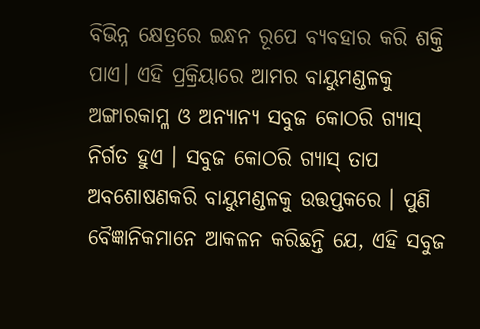ବିଭିନ୍ନ କ୍ଷେତ୍ରରେ ଇନ୍ଧନ ରୂପେ ବ୍ୟବହାର କରି ଶକ୍ତି ପାଏ। ଏହି ପ୍ରକ୍ରିୟାରେ ଆମର ବାୟୁମଣ୍ଡଳକୁ ଅଙ୍ଗାରକାମ୍ଳ ଓ ଅନ୍ୟାନ୍ୟ ସବୁଜ କୋଠରି ଗ୍ୟାସ୍‌ ନିର୍ଗତ ହୁଏ । ସବୁଜ କୋଠରି ଗ୍ୟାସ୍‌ ତାପ ଅବଶୋଷଣକରି ବାୟୁମଣ୍ଡଳକୁ ଉତ୍ତପ୍ତକରେ । ପୁଣି ବୈଜ୍ଞାନିକମାନେ ଆକଳନ କରିଛନ୍ତି ଯେ, ଏହି ସବୁଜ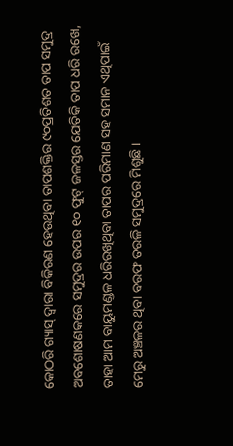କୋଠରି ଗ୍ୟାସ୍‌ ଦ୍ୱାରା ବିକିରଣ ହେଉଥିବା ତାପଶକ୍ତିର ୯୦ପ୍ରତିଶତ ତାପ ସମୁଦ୍ର ଅବଶୋଷଣକରେ ସମୁଦ୍ରର ଉପର ୧୦ ଫୁଟ୍‌ ଜଳସ୍ତର ଯେତିକି ତାପ ଧରି ରଖେ, ତାହା ଆମ ବାୟୁମଣ୍ଡଳ ଧରିରଖିଥିବା ତାପର ପରିମାଣ ସହ ସମାନ ଏଥିପାଇଁ ମେରୁ ଅଞ୍ଚଳର ଥିବା ବରଫ ତରଳି ସମୁଦ୍ରରେ ମିଶୁଛି ।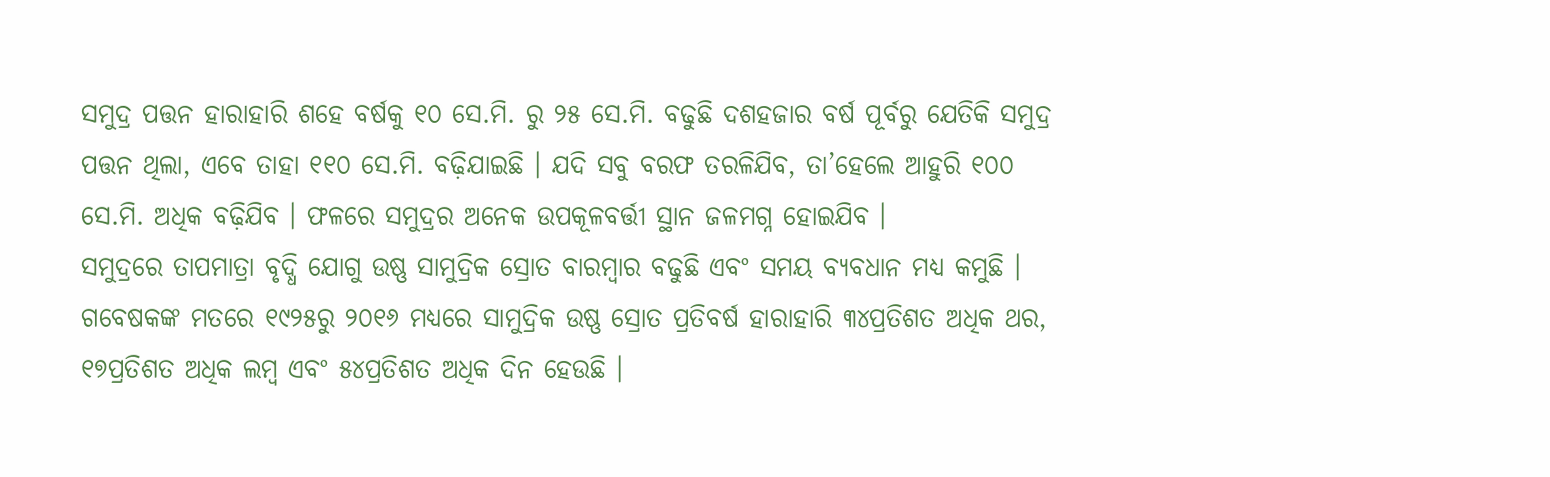ସମୁଦ୍ର ପତ୍ତନ ହାରାହାରି ଶହେ ବର୍ଷକୁ ୧୦ ସେ.ମି. ରୁ ୨୫ ସେ.ମି. ବଢୁଛି ଦଶହଜାର ବର୍ଷ ପୂର୍ବରୁ ଯେତିକି ସମୁଦ୍ର ପତ୍ତନ ଥିଲା, ଏବେ ତାହା ୧୧୦ ସେ.ମି. ବଢ଼ିଯାଇଛି । ଯଦି ସବୁ ବରଫ ତରଳିଯିବ, ତା’ହେଲେ ଆହୁରି ୧୦୦ ସେ.ମି. ଅଧିକ ବଢ଼ିଯିବ । ଫଳରେ ସମୁଦ୍ରର ଅନେକ ଉପକୂଳବର୍ତ୍ତୀ ସ୍ଥାନ ଜଳମଗ୍ନ ହୋଇଯିବ ।
ସମୁଦ୍ରରେ ତାପମାତ୍ରା ବୃଦ୍ଧି ଯୋଗୁ ଉଷ୍ଣ ସାମୁଦ୍ରିକ ସ୍ରୋତ ବାରମ୍ବାର ବଢୁଛି ଏବଂ ସମୟ ବ୍ୟବଧାନ ମଧ୍ୟ କମୁଛି । ଗବେଷକଙ୍କ ମତରେ ୧୯୨୫ରୁ ୨୦୧୬ ମଧ୍ୟରେ ସାମୁଦ୍ରିକ ଉଷ୍ଣ ସ୍ରୋତ ପ୍ରତିବର୍ଷ ହାରାହାରି ୩୪ପ୍ରତିଶତ ଅଧିକ ଥର, ୧୭ପ୍ରତିଶତ ଅଧିକ ଲମ୍ବ ଏବଂ ୫୪ପ୍ରତିଶତ ଅଧିକ ଦିନ ହେଉଛି ।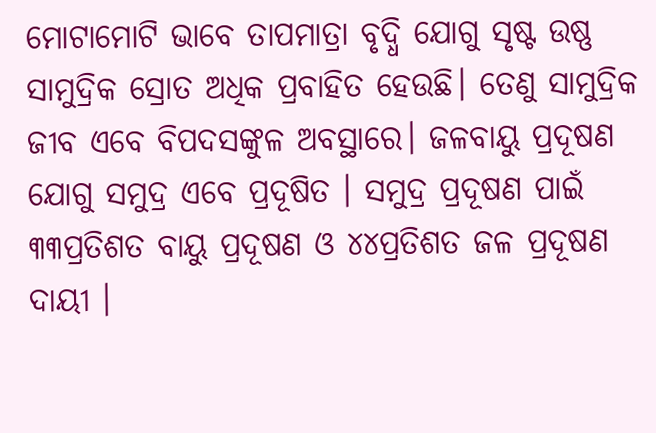ମୋଟାମୋଟି ଭାବେ ତାପମାତ୍ରା ବୃଦ୍ଧି ଯୋଗୁ ସୃଷ୍ଟ ଉଷ୍ଣ ସାମୁଦ୍ରିକ ସ୍ରୋତ ଅଧିକ ପ୍ରବାହିତ ହେଉଛି। ତେଣୁ ସାମୁଦ୍ରିକ ଜୀବ ଏବେ ବିପଦସଙ୍କୁଳ ଅବସ୍ଥାରେ। ଜଳବାୟୁ ପ୍ରଦୂଷଣ ଯୋଗୁ ସମୁଦ୍ର ଏବେ ପ୍ରଦୂଷିତ । ସମୁଦ୍ର ପ୍ରଦୂଷଣ ପାଇଁ ୩୩ପ୍ରତିଶତ ବାୟୁ ପ୍ରଦୂଷଣ ଓ ୪୪ପ୍ରତିଶତ ଜଳ ପ୍ରଦୂଷଣ ଦାୟୀ ।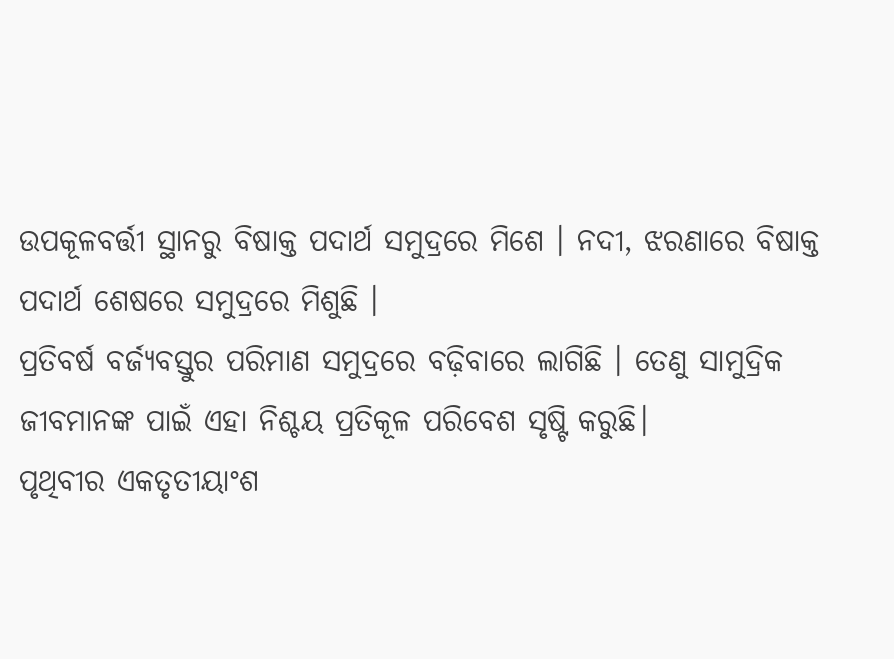ଉପକୂଳବର୍ତ୍ତୀ ସ୍ଥାନରୁ ବିଷାକ୍ତ ପଦାର୍ଥ ସମୁଦ୍ରରେ ମିଶେ । ନଦୀ, ଝରଣାରେ ବିଷାକ୍ତ ପଦାର୍ଥ ଶେଷରେ ସମୁଦ୍ରରେ ମିଶୁଛି ।
ପ୍ରତିବର୍ଷ ବର୍ଜ୍ୟବସ୍ତୁର ପରିମାଣ ସମୁଦ୍ରରେ ବଢ଼ିବାରେ ଲାଗିଛି । ତେଣୁ ସାମୁଦ୍ରିକ ଜୀବମାନଙ୍କ ପାଇଁ ଏହା ନିଶ୍ଚୟ ପ୍ରତିକୂଳ ପରିବେଶ ସୃଷ୍ଟି କରୁଛି।
ପୃଥିବୀର ଏକତୃତୀୟାଂଶ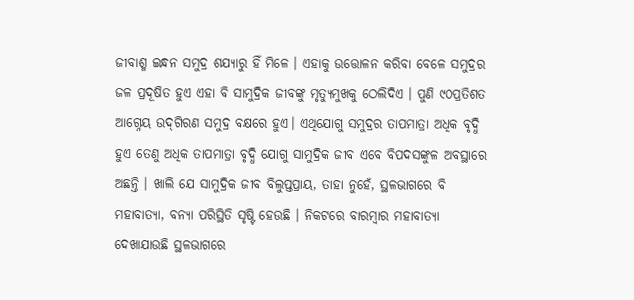ଜୀବାଶ୍ମ ଇନ୍ଧନ ସମୁଦ୍ର ଶଯ୍ୟାରୁ ହିଁ ମିଳେ । ଏହାକୁ ଉତ୍ତୋଳନ କରିବା ବେଳେ ସମୁଦ୍ରର ଜଳ ପ୍ରଦୂଷିତ ହୁଏ ଏହା ବି ସାମୁଦ୍ରିକ ଜୀବଙ୍କୁ ମୃତ୍ୟୁମୁଖକୁ ଠେଲିଦିଏ । ପୁଣି ୯୦ପ୍ରତିଶତ ଆଗ୍ନେୟ ଉଦ୍‌ଗିରଣ ସମୁଦ୍ର ବକ୍ଷରେ ହୁଏ। ଏଥିଯୋଗୁ ସମୁଦ୍ରର ତାପମାତ୍ରା ଅଧିକ ବୃଦ୍ଧି ହୁଏ ତେଣୁ ଅଧିକ ତାପମାତ୍ରା ବୃଦ୍ଧି ଯୋଗୁ ସାମୁଦ୍ରିକ ଜୀବ ଏବେ ବିପଦସଙ୍କୁଳ ଅବସ୍ଥାରେ ଅଛନ୍ତି । ଖାଲି ଯେ ସାମୁଦ୍ରିକ ଜୀବ ବିଲୁପ୍ତପ୍ରାୟ, ତାହା ନୁହେଁ, ସ୍ଥଳଭାଗରେ ବି ମହାବାତ୍ୟା, ବନ୍ୟା ପରିସ୍ଥିତି ସୃଷ୍ଟି ହେଉଛି । ନିକଟରେ ବାରମ୍ବାର ମହାବାତ୍ୟା ଦେଖାଯାଉଛି ସ୍ଥଳଭାଗରେ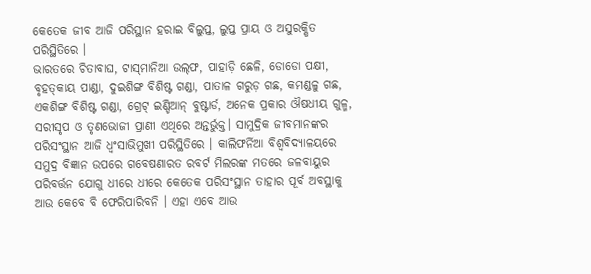କେତେକ ଜୀବ ଆଜି ପରିସ୍ଥାନ ହରାଇ ବିଲୁପ୍ତ, ଲୁପ୍ତ ପ୍ରାୟ ଓ ଅସୁରକ୍ଷିତ ପରିସ୍ଥିତିରେ ।
ଭାରତରେ ଚିତାବାଘ, ଟାସ୍‌ମାନିଆ ଉଲ୍‌ଫ, ପାହାଡ଼ି ଛେଳି, ଡୋଡୋ ପକ୍ଷୀ, ବୃହତ୍‌କାୟ ପାଣ୍ଡା, ଦୁଇଶିଙ୍ଗ ବିଶିଷ୍ଟ ଗଣ୍ଡା, ପାତାଳ ଗରୁଡ଼ ଗଛ, କମଣ୍ଡଳୁ ଗଛ, ଏକଶିଙ୍ଗ ବିଶିଷ୍ଟ ଗଣ୍ଡା, ଗ୍ରେଟ୍‌ ଇଣ୍ଡିଆନ୍‌ ବୁଷ୍ଟାର୍ଡ, ଅନେକ ପ୍ରକାର ଔଷଧୀୟ ଗୁଳ୍ମ, ସରୀସୃପ ଓ ତୃଣଭୋଜୀ ପ୍ରାଣୀ ଏଥିରେ ଅନ୍ତର୍ଭୁକ୍ତ। ସାମୁଦ୍ରିକ ଜୀବମାନଙ୍କର ପରିସଂସ୍ଥାନ ଆଜି ଧ୍ୱଂସାଭିମୁଖୀ ପରିସ୍ଥିତିରେ । କାଲିଫର୍ନିଆ ବିଶ୍ୱବିଦ୍ୟାଳୟରେ ସମୁଦ୍ର ବିଜ୍ଞାନ ଉପରେ ଗବେଷଣାରତ ରବର୍ଟ ମିଲରଙ୍କ ମତରେ ଜଳବାୟୁର ପରିବର୍ତ୍ତନ ଯୋଗୁ ଧୀରେ ଧୀରେ କେତେକ ପରିସଂସ୍ଥାନ ତାହାର ପୂର୍ବ ଅବସ୍ଥାକୁ ଆଉ କେବେ ବି ଫେରିପାରିବନି । ଏହା ଏବେ ଆଉ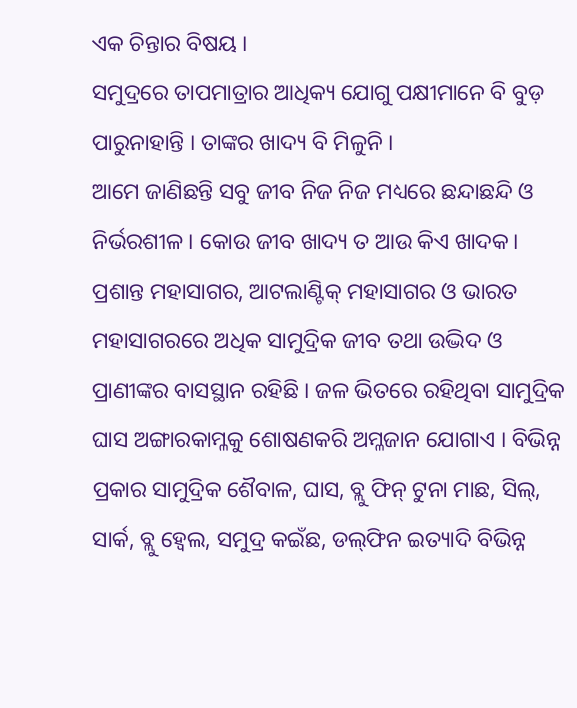ଏକ ଚିନ୍ତାର ବିଷୟ ।
ସମୁଦ୍ରରେ ତାପମାତ୍ରାର ଆଧିକ୍ୟ ଯୋଗୁ ପକ୍ଷୀମାନେ ବି ବୁଡ଼ ପାରୁନାହାନ୍ତି । ତାଙ୍କର ଖାଦ୍ୟ ବି ମିଳୁନି ।
ଆମେ ଜାଣିଛନ୍ତି ସବୁ ଜୀବ ନିଜ ନିଜ ମଧ୍ୟରେ ଛନ୍ଦାଛନ୍ଦି ଓ ନିର୍ଭରଶୀଳ । କୋଉ ଜୀବ ଖାଦ୍ୟ ତ ଆଉ କିଏ ଖାଦକ। ପ୍ରଶାନ୍ତ ମହାସାଗର, ଆଟଲାଣ୍ଟିକ୍‌ ମହାସାଗର ଓ ଭାରତ ମହାସାଗରରେ ଅଧିକ ସାମୁଦ୍ରିକ ଜୀବ ତଥା ଉଦ୍ଭିଦ ଓ ପ୍ରାଣୀଙ୍କର ବାସସ୍ଥାନ ରହିଛି । ଜଳ ଭିତରେ ରହିଥିବା ସାମୁଦ୍ରିକ ଘାସ ଅଙ୍ଗାରକାମ୍ଳକୁ ଶୋଷଣକରି ଅମ୍ଳଜାନ ଯୋଗାଏ । ବିଭିନ୍ନ ପ୍ରକାର ସାମୁଦ୍ରିକ ଶୈବାଳ, ଘାସ, ବ୍ଲୁ ଫିନ୍‌ ଟୁନା ମାଛ, ସିଲ୍‌, ସାର୍କ, ବ୍ଲୁ ହ୍ବେଲ, ସମୁଦ୍ର କଇଁଛ, ଡଲ୍‌ଫିନ ଇତ୍ୟାଦି ବିଭିନ୍ନ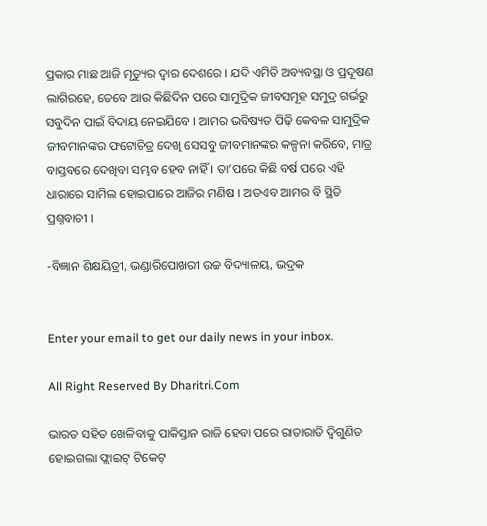ପ୍ରକାର ମାଛ ଆଜି ମୃତ୍ୟୁର ଦ୍ୱାର ଦେଶରେ । ଯଦି ଏମିତି ଅବ୍ୟବସ୍ଥା ଓ ପ୍ରଦୂଷଣ ଲାଗିରହେ, ତେବେ ଆଉ କିଛିଦିନ ପରେ ସାମୁଦ୍ରିକ ଜୀବସମୂହ ସମୁଦ୍ର ଗର୍ଭରୁ ସବୁଦିନ ପାଇଁ ବିଦାୟ ନେଇଯିବେ । ଆମର ଭବିଷ୍ୟତ ପିଢ଼ି କେବଳ ସାମୁଦ୍ରିକ ଜୀବମାନଙ୍କର ଫଟୋଚିତ୍ର ଦେଖି ସେସବୁ ଜୀବମାନଙ୍କର କଳ୍ପନା କରିବେ, ମାତ୍ର ବାସ୍ତବରେ ଦେଖିବା ସମ୍ଭବ ହେବ ନାହିଁ । ତା’ପରେ କିଛି ବର୍ଷ ପରେ ଏହି ଧାରାରେ ସାମିଲ ହୋଇପାରେ ଆଜିର ମଣିଷ । ଅତଏବ ଆମର ବି ସ୍ଥିତି ପ୍ରଶ୍ନବାଚୀ ।

-ବିଜ୍ଞାନ ଶିକ୍ଷୟିତ୍ରୀ, ଭଣ୍ଡାରିପୋଖରୀ ଉଚ୍ଚ ବିଦ୍ୟାଳୟ, ଭଦ୍ରକ


Enter your email to get our daily news in your inbox.

All Right Reserved By Dharitri.Com

ଭାରତ ସହିତ ଖେଳିବାକୁ ପାକିସ୍ତାନ ରାଜି ହେବା ପରେ ରାତାରାତି ଦ୍ୱିଗୁଣିତ ହୋଇଗଲା ଫ୍ଲାଇଟ୍‌ ଟିକେଟ୍‌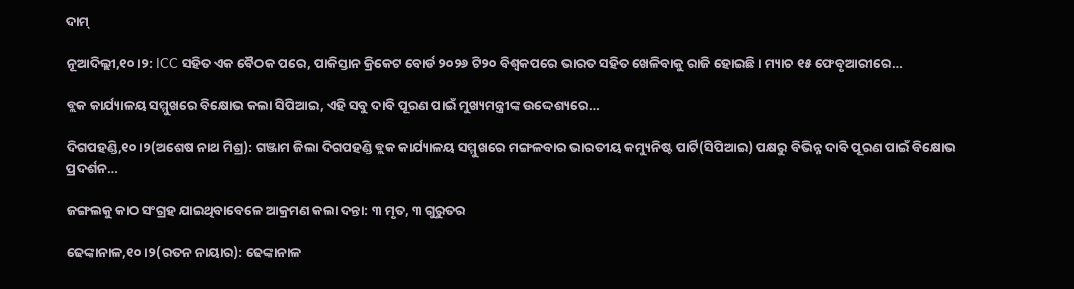ଦାମ୍‌

ନୂଆଦିଲ୍ଲୀ,୧୦।୨: ICC ସହିତ ଏକ ବୈଠକ ପରେ, ପାକିସ୍ତାନ କ୍ରିକେଟ ବୋର୍ଡ ୨୦୨୬ ଟି୨୦ ବିଶ୍ୱକପରେ ଭାରତ ସହିତ ଖେଳିବାକୁ ରାଜି ହୋଇଛି। ମ୍ୟାଚ ୧୫ ଫେବୃଆରୀରେ…

ବ୍ଲକ କାର୍ଯ୍ୟାଳୟ ସମ୍ମୁଖରେ ବିକ୍ଷୋଭ କଲା ସିପିଆଇ, ଏହି ସବୁ ଦାବି ପୂରଣ ପାଇଁ ମୁଖ୍ୟମନ୍ତ୍ରୀଙ୍କ ଉଦ୍ଦେଶ୍ୟରେ…

ଦିଗପହଣ୍ଡି,୧୦।୨(ଅଶେଷ ନାଥ ମିଶ୍ର): ଗଞ୍ଜାମ ଜିଲା ଦିଗପହଣ୍ଡି ବ୍ଲକ କାର୍ଯ୍ୟାଳୟ ସମ୍ମୁଖରେ ମଙ୍ଗଳବାର ଭାରତୀୟ କମ୍ୟୁନିଷ୍ଟ ପାର୍ଟି(ସିପିଆଇ) ପକ୍ଷରୁ ବିଭିନ୍ନ ଦାବି ପୂରଣ ପାଇଁ ବିକ୍ଷୋଭ ପ୍ରଦର୍ଶନ…

ଜଙ୍ଗଲକୁ କାଠ ସଂଗ୍ରହ ଯାଇଥିବାବେଳେ ଆକ୍ରମଣ କଲା ଦନ୍ତା: ୩ ମୃତ, ୩ ଗୁରୁତର

ଢେଙ୍କାନାଳ,୧୦।୨(ରତନ ନାୟାର): ଢେଙ୍କାନାଳ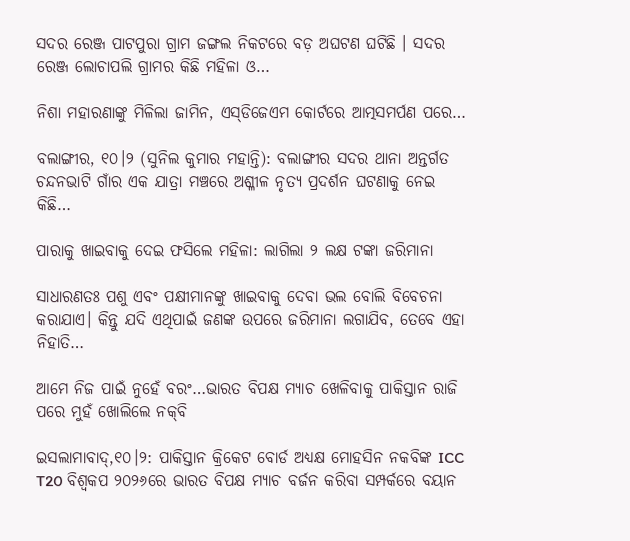ସଦର ରେଞ୍ଜ ପାଟପୁରା ଗ୍ରାମ ଜଙ୍ଗଲ ନିକଟରେ ବଡ଼ ଅଘଟଣ ଘଟିଛି । ସଦର ରେଞ୍ଜ ଲୋଚାପଲି ଗ୍ରାମର କିଛି ମହିଳା ଓ…

ନିଶା ମହାରଣାଙ୍କୁ ମିଳିଲା ଜାମିନ, ଏସ୍‌ଡିଜେଏମ କୋର୍ଟରେ ଆତ୍ମସମର୍ପଣ ପରେ…

ବଲାଙ୍ଗୀର, ୧୦।୨ (ସୁନିଲ କୁମାର ମହାନ୍ତି): ବଲାଙ୍ଗୀର ସଦର ଥାନା ଅନ୍ତର୍ଗତ ଚନ୍ଦନଭାଟି ଗାଁର ଏକ ଯାତ୍ରା ମଞ୍ଚରେ ଅଶ୍ଳୀଳ ନୃତ୍ୟ ପ୍ରଦର୍ଶନ ଘଟଣାକୁ ନେଇ କିଛି…

ପାରାକୁ ଖାଇବାକୁ ଦେଇ ଫସିଲେ ମହିଳା: ଲାଗିଲା ୨ ଲକ୍ଷ ଟଙ୍କା ଜରିମାନା

ସାଧାରଣତଃ ପଶୁ ଏବଂ ପକ୍ଷୀମାନଙ୍କୁ ଖାଇବାକୁ ଦେବା ଭଲ ବୋଲି ବିବେଚନା କରାଯାଏ। କିନ୍ତୁ ଯଦି ଏଥିପାଇଁ ଜଣଙ୍କ ଉପରେ ଜରିମାନା ଲଗାଯିବ, ତେବେ ଏହା ନିହାତି…

ଆମେ ନିଜ ପାଇଁ ନୁହେଁ ବରଂ…ଭାରତ ବିପକ୍ଷ ମ୍ୟାଚ ଖେଳିବାକୁ ପାକିସ୍ତାନ ରାଜି ପରେ ମୁହଁ ଖୋଲିଲେ ନକ୍‌ବି

ଇସଲାମାବାଦ୍‌,୧୦।୨: ପାକିସ୍ତାନ କ୍ରିକେଟ ବୋର୍ଡ ଅଧ୍ୟକ୍ଷ ମୋହସିନ ନକବିଙ୍କ ICC T20 ବିଶ୍ୱକପ ୨୦୨୬ରେ ଭାରତ ବିପକ୍ଷ ମ୍ୟାଚ ବର୍ଜନ କରିବା ସମ୍ପର୍କରେ ବୟାନ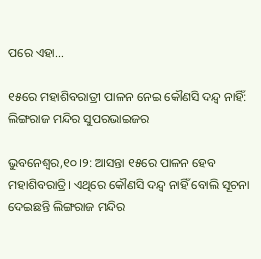ପରେ ଏହା…

୧୫ରେ ମହାଶିବରାତ୍ରୀ ପାଳନ ନେଇ କୌଣସି ଦନ୍ଦ୍ୱ ନାହିଁ: ଲିଙ୍ଗରାଜ ମନ୍ଦିର ସୁପରଭାଇଜର

ଭୁବନେଶ୍ୱର,୧୦।୨: ଆସନ୍ତା ୧୫ରେ ପାଳନ ହେବ ମହାଶିବରାତ୍ରି। ଏଥିରେ କୌଣସି ଦନ୍ଦ୍ୱ ନାହିଁ ବୋଲି ସୂଚନା ଦେଇଛନ୍ତି ଲିଙ୍ଗରାଜ ମନ୍ଦିର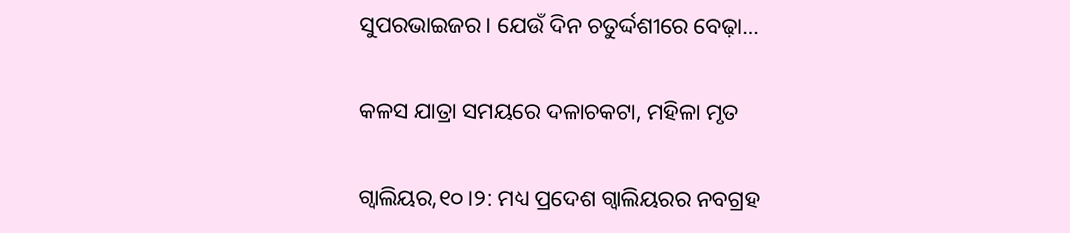ସୁପରଭାଇଜର। ଯେଉଁ ଦିନ ଚତୁର୍ଦ୍ଦଶୀରେ ବେଢ଼ା…

କଳସ ଯାତ୍ରା ସମୟରେ ଦଳାଚକଟା, ମହିଳା ମୃତ

ଗ୍ବାଲିୟର,୧୦।୨: ମଧ୍ୟ ପ୍ରଦେଶ ଗ୍ବାଲିୟରର ନବଗ୍ରହ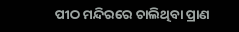ପୀଠ ମନ୍ଦିରରେ ଚାଲିଥିବା ପ୍ରାଣ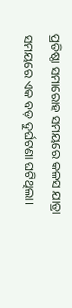ପ୍ରତିଷ୍ଠା ସମାରୋହ ସମୟରେ କଳସ ଯାତ୍ରା ସମୟରେ ଏକ ବଡ଼ ଦୁର୍ଘଟଣା ଘଟିଥିଲା।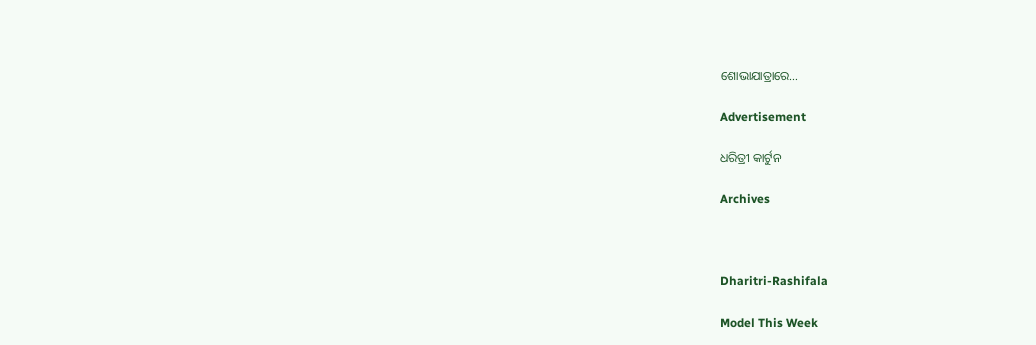ଶୋଭାଯାତ୍ରାରେ…

Advertisement

ଧରିତ୍ରୀ କାର୍ଟୁନ

Archives



Dharitri-Rashifala

Model This Week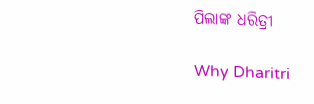ପିଲାଙ୍କ ଧରିତ୍ରୀ

Why Dharitri